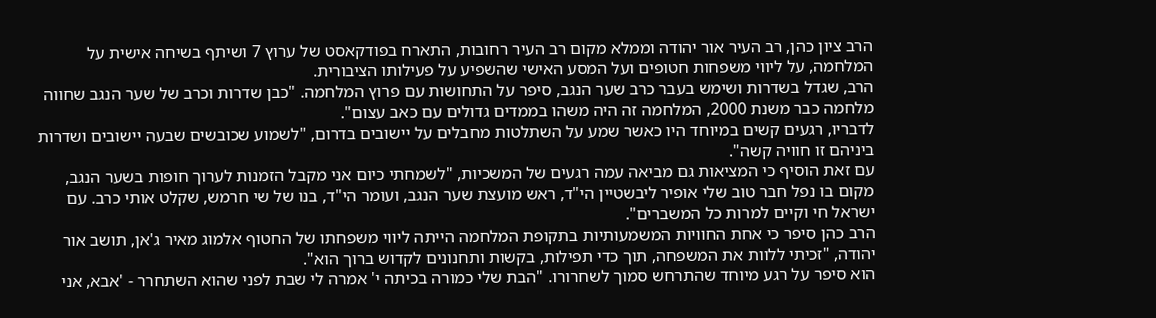הרב ציון כהן, רב העיר אור יהודה וממלא מקום רב העיר רחובות, התארח בפודקאסט של ערוץ 7 ושיתף בשיחה אישית על המלחמה, על ליווי משפחות חטופים ועל המסע האישי שהשפיע על פעילותו הציבורית.
הרב, שגדל בשדרות ושימש בעבר כרב שער הנגב, סיפר על התחושות עם פרוץ המלחמה. "כבן שדרות וכרב של שער הנגב שחווה מלחמה כבר משנת 2000, המלחמה זה היה משהו בממדים גדולים עם כאב עצום".
לדבריו, רגעים קשים במיוחד היו כאשר שמע על השתלטות מחבלים על יישובים בדרום, "לשמוע שכובשים שבעה יישובים ושדרות ביניהם זו חוויה קשה".
עם זאת הוסיף כי המציאות גם מביאה עמה רגעים של המשכיות, "לשמחתי כיום אני מקבל הזמנות לערוך חופות בשער הנגב, מקום בו נפל חבר טוב שלי אופיר ליבשטיין הי"ד, ראש מועצת שער הנגב, ועומר הי"ד, בנו של שי חרמש, שקלט אותי כרב. עם ישראל חי וקיים למרות כל המשברים".
הרב כהן סיפר כי אחת החוויות המשמעותיות בתקופת המלחמה הייתה ליווי משפחתו של החטוף אלמוג מאיר ג'אן, תושב אור יהודה, "זכיתי ללוות את המשפחה, תוך כדי תפילות, בקשות ותחנונים לקדוש ברוך הוא".
הוא סיפר על רגע מיוחד שהתרחש סמוך לשחרורו. "הבת שלי כמורה בכיתה י' אמרה לי שבת לפני שהוא השתחרר - 'אבא, אני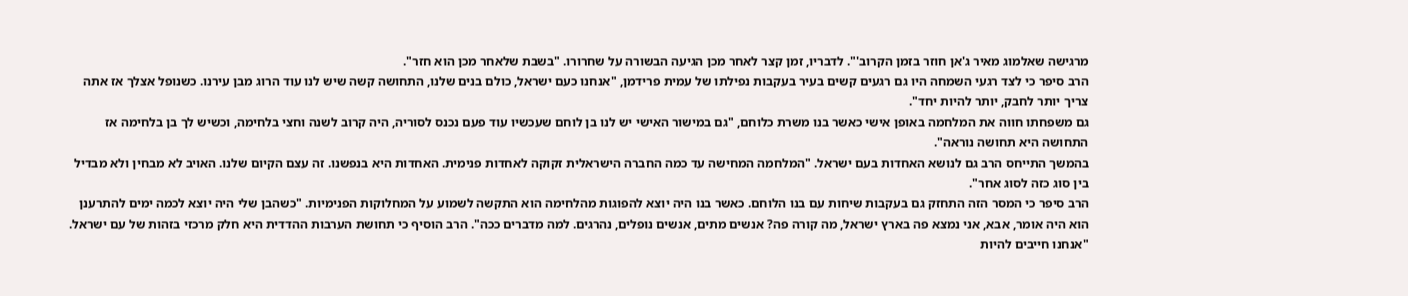מרגישה שאלמוג מאיר ג'אן חוזר בזמן הקרוב'". לדבריו, זמן קצר לאחר מכן הגיעה הבשורה על שחרורו. "בשבת שלאחר מכן הוא חזר".
הרב סיפר כי לצד רגעי השמחה היו גם רגעים קשים בעיר בעקבות נפילתו של עמית פרידמן, "אנחנו כעם ישראל, כולם בנים שלנו, התחושה קשה שיש לנו עוד הרוג מבן עירנו. כשנופל אצלך אז אתה צריך יותר לחבק, יותר להיות יחד".
גם משפחתו חווה את המלחמה באופן אישי כאשר בנו משרת כלוחם, "גם במישור האישי יש לנו בן לוחם שעכשיו עוד פעם נכנס לסוריה, היה קרוב לשנה וחצי בלחימה, וכשיש לך בן בלחימה אז התחושה היא תחושה נוראה".
בהמשך התייחס הרב גם לנושא האחדות בעם ישראל. "המלחמה המחישה עד כמה החברה הישראלית זקוקה לאחדות פנימית. האחדות היא בנפשנו. זה עצם הקיום שלנו. האויב לא מבחין ולא מבדיל בין סוג כזה לסוג אחר".
הרב סיפר כי המסר הזה התחזק גם בעקבות שיחות עם בנו הלוחם. כאשר בנו היה יוצא להפוגות מהלחימה הוא התקשה לשמוע על המחלוקות הפנימיות. "כשהבן שלי היה יוצא לכמה ימים להתרענן הוא היה אומר, אבא, אני נמצא פה בארץ ישראל, מה קורה פה? אנשים מתים, אנשים נופלים, נהרגים. למה מדברים ככה". הרב הוסיף כי תחושת הערבות ההדדית היא חלק מרכזי בזהות של עם ישראל. "אנחנו חייבים להיות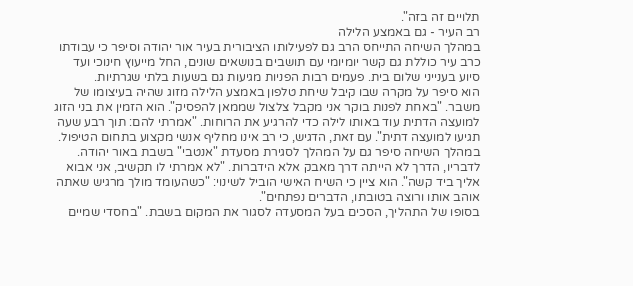תלויים זה בזה".
רב העיר - גם באמצע הלילה
במהלך השיחה התייחס הרב גם לפעילותו הציבורית בעיר אור יהודה וסיפר כי עבודתו כרב עיר כוללת גם קשר יומיומי עם תושבים בנושאים שונים, החל מייעוץ חינוכי ועד סיוע בענייני שלום בית. פעמים רבות הפניות מגיעות גם בשעות בלתי שגרתיות.
הוא סיפר על מקרה שבו קיבל שיחת טלפון באמצע הלילה מזוג שהיה בעיצומו של משבר. "באחת לפנות בוקר אני מקבל צלצול שממאן להפסיק". הוא הזמין את בני הזוג למועצה הדתית עוד באותו לילה כדי להרגיע את הרוחות. "אמרתי להם: תוך רבע שעה תגיעו למועצה דתית". עם זאת, הדגיש, כי רב אינו מחליף אנשי מקצוע בתחום הטיפול.
במהלך השיחה סיפר גם על המהלך לסגירת מסעדת "אנטבי" בשבת באור יהודה. לדבריו, הדרך לא הייתה דרך מאבק אלא הידברות. "לא אמרתי לו תקשיב, אני אבוא אליך ביד קשה". הוא ציין כי השיח האישי הוביל לשינוי: "כשהעומד מולך מרגיש שאתה אוהב אותו ורוצה בטובתו, הדברים נפתחים".
בסופו של התהליך, הסכים בעל המסעדה לסגור את המקום בשבת. "בחסדי שמיים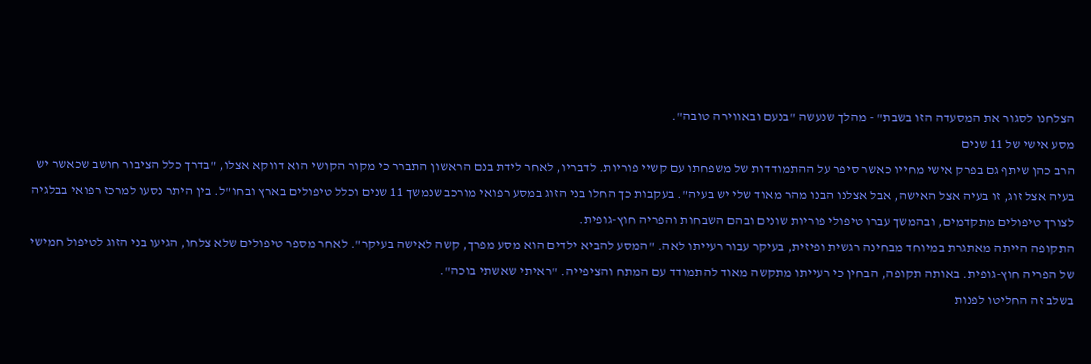הצלחנו לסגור את המסעדה הזו בשבת" - מהלך שנעשה "בנעם ובאווירה טובה".
מסע אישי של 11 שנים
הרב כהן שיתף גם בפרק אישי מחייו כאשר סיפר על ההתמודדות של משפחתו עם קשיי פוריות. לדבריו, לאחר לידת בנם הראשון התברר כי מקור הקושי הוא דווקא אצלו, "בדרך כלל הציבור חושב שכאשר יש בעיה אצל זוג, זו בעיה אצל האישה, אבל אצלנו הבנו מהר מאוד שלי יש בעיה". בעקבות כך החלו בני הזוג במסע רפואי מורכב שנמשך 11 שנים וכלל טיפולים בארץ ובחו"ל. בין היתר נסעו למרכז רפואי בבלגיה לצורך טיפולים מתקדמים, ובהמשך עברו טיפולי פוריות שונים ובהם השבחות והפריה חוץ-גופית.
התקופה הייתה מאתגרת במיוחד מבחינה רגשית ופיזית, בעיקר עבור רעייתו לאה. "המסע להביא ילדים הוא מסע מפרך, קשה לאישה בעיקר". לאחר מספר טיפולים שלא צלחו, הגיעו בני הזוג לטיפול חמישי של הפריה חוץ-גופית. באותה תקופה, הבחין כי רעייתו מתקשה מאוד להתמודד עם המתח והציפייה. "ראיתי שאשתי בוכה".
בשלב זה החליטו לפנות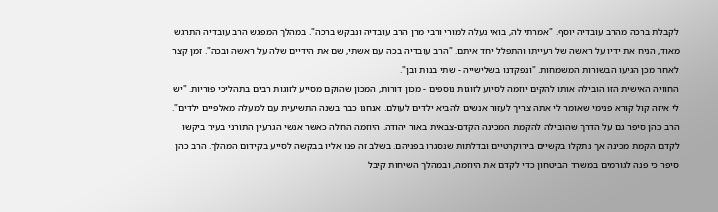לקבלת ברכה מהרב עובדיה יוסף. "אמרתי לה, בואי נעלה למורי ורבי מרן הרב עובדיה ונבקש ברכה". במהלך המפגש הרב עובדיה התרגש מאוד, הניח את ידיו על ראשה של רעייתו והתפלל יחד איתם. "הרב עובדיה בכה עם אשתי, שם את הידיים שלה על ראשה ובכה". זמן קצר לאחר מכן הגיעו הבשורות המשמחות. "ונפקדנו בשלישייה - שתי בנות ובן".
החוויה האישית הזו הובילה אותו להקים יוזמה לסיוע לזוגות נוספים - מכון דורות, המכון שהוקם מסייע לזוגות רבים בתהליכי פוריות. "יש לי איזה קול קורא פנימי שאומר לי אתה צריך לעזור אנשים להביא ילדים לעולם. אנחנו כבר בשנה התשיעית עם למעלה מאלפיים ילדים".
הרב כהן סיפר גם על הדרך שהובילה להקמת המכינה הקדם-צבאית באור יהודה. היוזמה החלה כאשר אנשי הגרעין התורני בעיר ביקשו לקדם הקמת מכינה אך נתקלו בקשיים בירוקרטיים ובדלתות שנסגרו בפניהם. בשלב זה פנו אליו בבקשה לסייע בקידום המהלך. הרב כהן סיפר כי פנה לגורמים במשרד הביטחון כדי לקדם את היוזמה, ובמהלך השיחות קיבל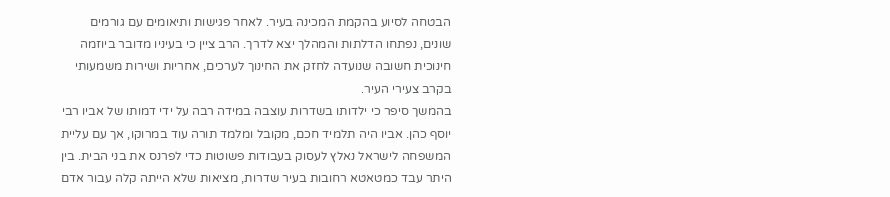הבטחה לסיוע בהקמת המכינה בעיר. לאחר פגישות ותיאומים עם גורמים שונים, נפתחו הדלתות והמהלך יצא לדרך. הרב ציין כי בעיניו מדובר ביוזמה חינוכית חשובה שנועדה לחזק את החינוך לערכים, אחריות ושירות משמעותי בקרב צעירי העיר.
בהמשך סיפר כי ילדותו בשדרות עוצבה במידה רבה על ידי דמותו של אביו רבי יוסף כהן. אביו היה תלמיד חכם, מקובל ומלמד תורה עוד במרוקו, אך עם עליית המשפחה לישראל נאלץ לעסוק בעבודות פשוטות כדי לפרנס את בני הבית. בין היתר עבד כמטאטא רחובות בעיר שדרות, מציאות שלא הייתה קלה עבור אדם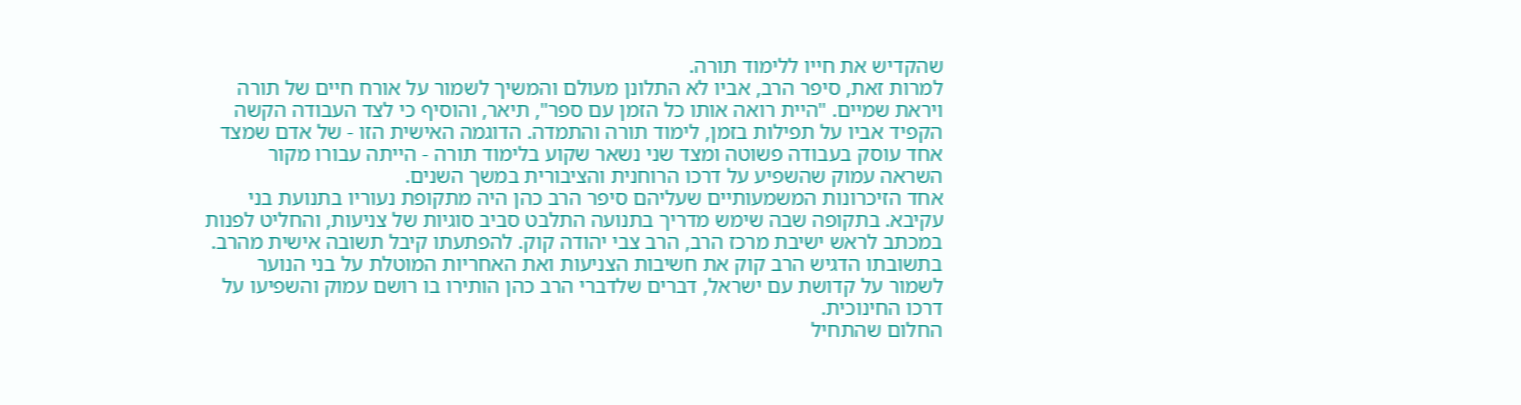שהקדיש את חייו ללימוד תורה.
למרות זאת, סיפר הרב, אביו לא התלונן מעולם והמשיך לשמור על אורח חיים של תורה ויראת שמיים. "היית רואה אותו כל הזמן עם ספר", תיאר, והוסיף כי לצד העבודה הקשה הקפיד אביו על תפילות בזמן, לימוד תורה והתמדה. הדוגמה האישית הזו - של אדם שמצד אחד עוסק בעבודה פשוטה ומצד שני נשאר שקוע בלימוד תורה - הייתה עבורו מקור השראה עמוק שהשפיע על דרכו הרוחנית והציבורית במשך השנים.
אחד הזיכרונות המשמעותיים שעליהם סיפר הרב כהן היה מתקופת נעוריו בתנועת בני עקיבא. בתקופה שבה שימש מדריך בתנועה התלבט סביב סוגיות של צניעות, והחליט לפנות במכתב לראש ישיבת מרכז הרב, הרב צבי יהודה קוק. להפתעתו קיבל תשובה אישית מהרב. בתשובתו הדגיש הרב קוק את חשיבות הצניעות ואת האחריות המוטלת על בני הנוער לשמור על קדושת עם ישראל, דברים שלדברי הרב כהן הותירו בו רושם עמוק והשפיעו על דרכו החינוכית.
החלום שהתחיל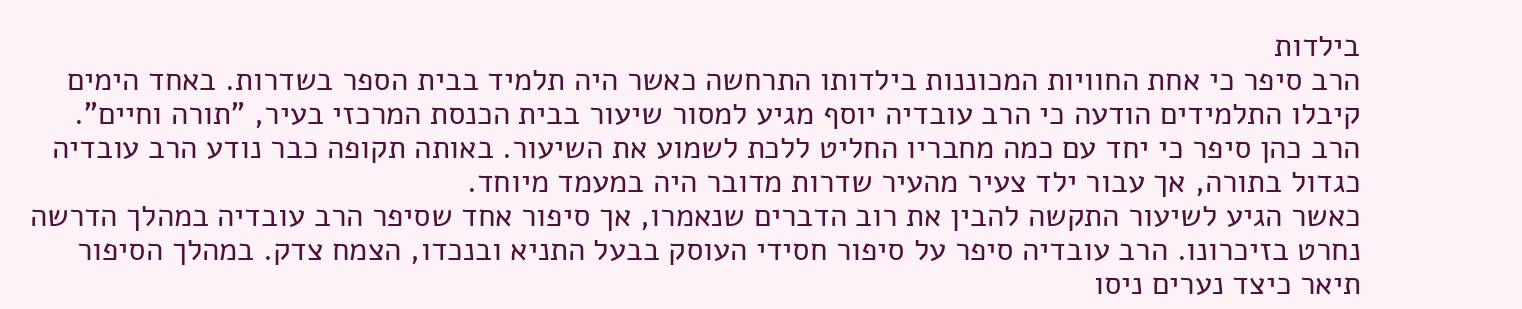בילדות
הרב סיפר כי אחת החוויות המכוננות בילדותו התרחשה כאשר היה תלמיד בבית הספר בשדרות. באחד הימים קיבלו התלמידים הודעה כי הרב עובדיה יוסף מגיע למסור שיעור בבית הכנסת המרכזי בעיר, "תורה וחיים". הרב כהן סיפר כי יחד עם כמה מחבריו החליט ללכת לשמוע את השיעור. באותה תקופה כבר נודע הרב עובדיה כגדול בתורה, אך עבור ילד צעיר מהעיר שדרות מדובר היה במעמד מיוחד.
כאשר הגיע לשיעור התקשה להבין את רוב הדברים שנאמרו, אך סיפור אחד שסיפר הרב עובדיה במהלך הדרשה נחרט בזיכרונו. הרב עובדיה סיפר על סיפור חסידי העוסק בבעל התניא ובנכדו, הצמח צדק. במהלך הסיפור תיאר כיצד נערים ניסו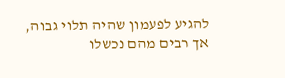להגיע לפעמון שהיה תלוי גבוה, אך רבים מהם נכשלו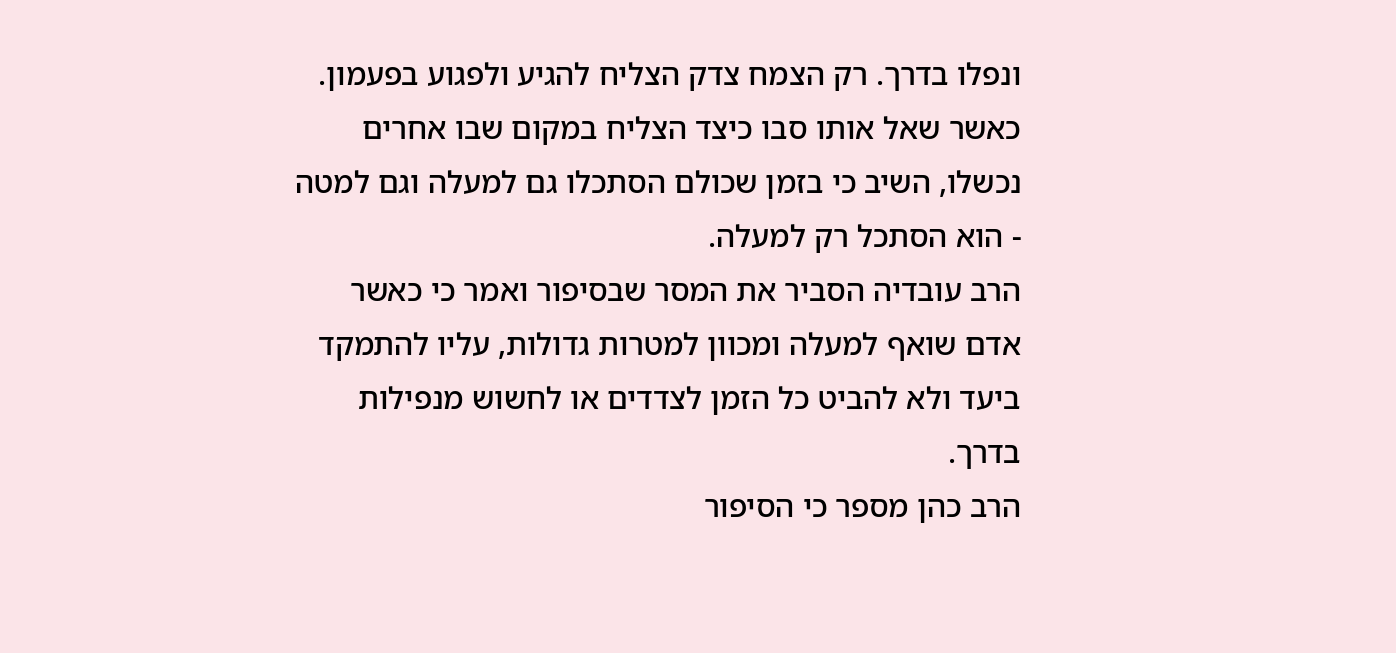ונפלו בדרך. רק הצמח צדק הצליח להגיע ולפגוע בפעמון. כאשר שאל אותו סבו כיצד הצליח במקום שבו אחרים נכשלו, השיב כי בזמן שכולם הסתכלו גם למעלה וגם למטה - הוא הסתכל רק למעלה.
הרב עובדיה הסביר את המסר שבסיפור ואמר כי כאשר אדם שואף למעלה ומכוון למטרות גדולות, עליו להתמקד ביעד ולא להביט כל הזמן לצדדים או לחשוש מנפילות בדרך.
הרב כהן מספר כי הסיפור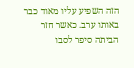הזה השפיע עליו מאוד כבר באותו ערב. כאשר חזר הביתה סיפר לסבו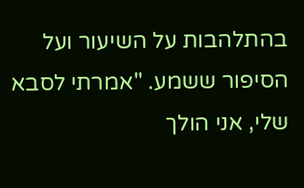בהתלהבות על השיעור ועל הסיפור ששמע. "אמרתי לסבא שלי, אני הולך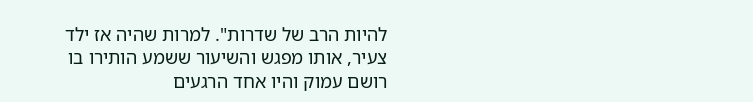להיות הרב של שדרות". למרות שהיה אז ילד צעיר, אותו מפגש והשיעור ששמע הותירו בו רושם עמוק והיו אחד הרגעים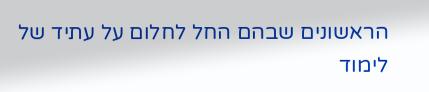הראשונים שבהם החל לחלום על עתיד של לימוד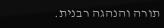תורה והנהגה רבנית.